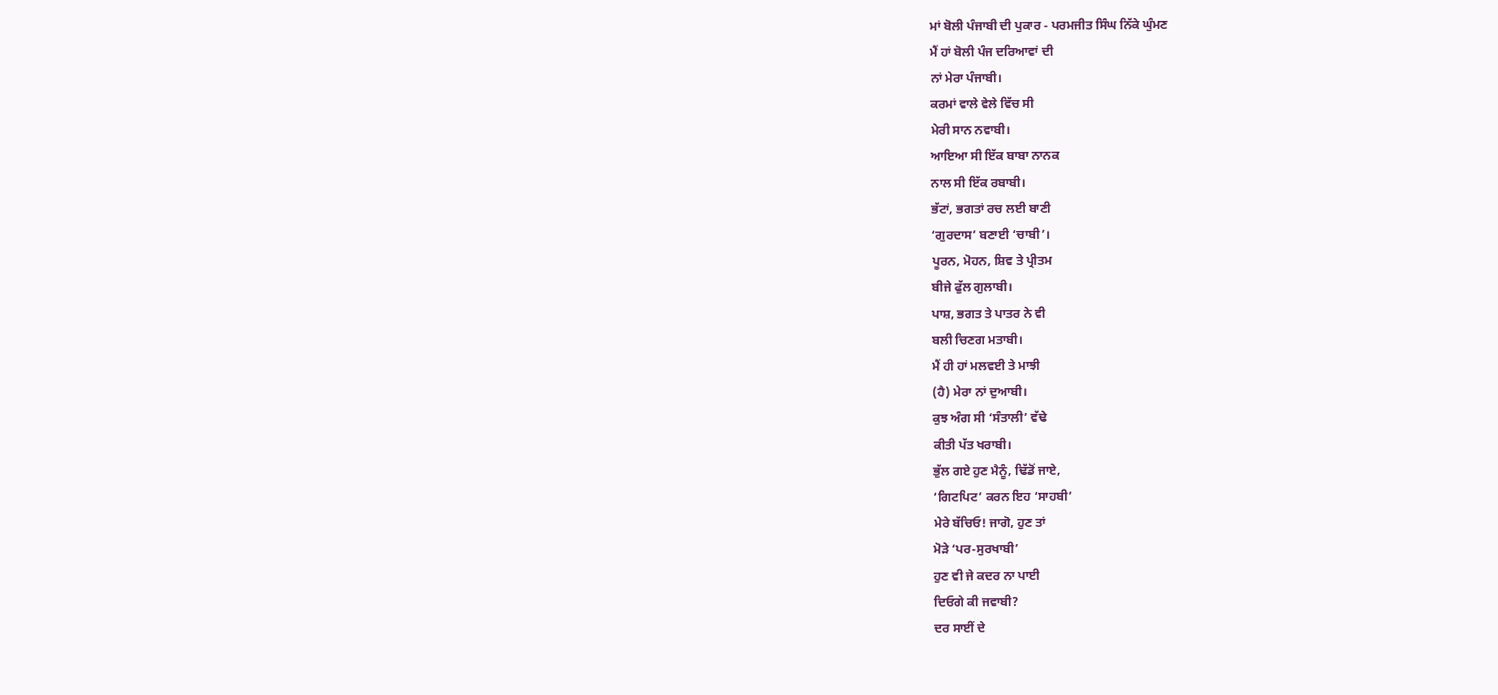ਮਾਂ ਬੋਲੀ ਪੰਜਾਬੀ ਦੀ ਪੁਕਾਰ - ਪਰਮਜੀਤ ਸਿੰਘ ਨਿੱਕੇ ਘੁੰਮਣ
ਮੈਂ ਹਾਂ ਬੋਲੀ ਪੰਜ ਦਰਿਆਵਾਂ ਦੀ
ਨਾਂ ਮੇਰਾ ਪੰਜਾਬੀ।
ਕਰਮਾਂ ਵਾਲੇ ਵੇਲੇ ਵਿੱਚ ਸੀ
ਮੇਰੀ ਸਾਨ ਨਵਾਬੀ।
ਆਇਆ ਸੀ ਇੱਕ ਬਾਬਾ ਨਾਨਕ
ਨਾਲ ਸੀ ਇੱਕ ਰਬਾਬੀ।
ਭੱਟਾਂ, ਭਗਤਾਂ ਰਚ ਲਈ ਬਾਣੀ
‘ਗੁਰਦਾਸ’ ਬਣਾਈ ‘ਚਾਬੀ’।
ਪੂਰਨ, ਮੋਹਨ, ਸ਼ਿਵ ਤੇ ਪ੍ਰੀਤਮ
ਬੀਜੇ ਫੁੱਲ ਗੁਲਾਬੀ।
ਪਾਸ਼, ਭਗਤ ਤੇ ਪਾਤਰ ਨੇ ਵੀ
ਬਲੀ ਚਿਣਗ ਮਤਾਬੀ।
ਮੈਂ ਹੀ ਹਾਂ ਮਲਵਈ ਤੇ ਮਾਝੀ
(ਹੈ) ਮੇਰਾ ਨਾਂ ਦੁਆਬੀ।
ਕੁਝ ਅੰਗ ਸੀ ‘ਸੰਤਾਲੀ’ ਵੱਢੇ
ਕੀਤੀ ਪੱਤ ਖਰਾਬੀ।
ਭੁੱਲ ਗਏ ਹੁਣ ਮੈਨੂੰ, ਢਿੱਡੋਂ ਜਾਏ,
‘ਗਿਟਪਿਟ’ ਕਰਨ ਇਹ ‘ਸਾਹਬੀ’
ਮੇਰੇ ਬੱਚਿਓ! ਜਾਗੋ, ਹੁਣ ਤਾਂ
ਮੋੜੇ ‘ਪਰ-ਸੁਰਖਾਬੀ’
ਹੁਣ ਵੀ ਜੇ ਕਦਰ ਨਾ ਪਾਈ
ਦਿਓਗੇ ਕੀ ਜਵਾਬੀ?
ਦਰ ਸਾਈਂ ਦੇ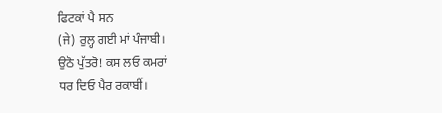ਫਿਟਕਾਂ ਪੈ ਸਨ
(ਜੇ) ਰੁਲ੍ਹ ਗਈ ਮਾਂ ਪੰਜਾਬੀ।
ਉਠੋ ਪੁੱਤਰੋ! ਕਸ ਲਓ ਕਮਰਾਂ
ਧਰ ਦਿਓ ਪੈਰ ਰਕਾਬੀਂ।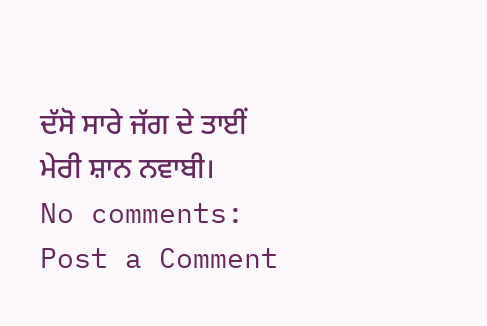ਦੱਸੋ ਸਾਰੇ ਜੱਗ ਦੇ ਤਾਈਂ
ਮੇਰੀ ਸ਼ਾਨ ਨਵਾਬੀ।
No comments:
Post a Comment